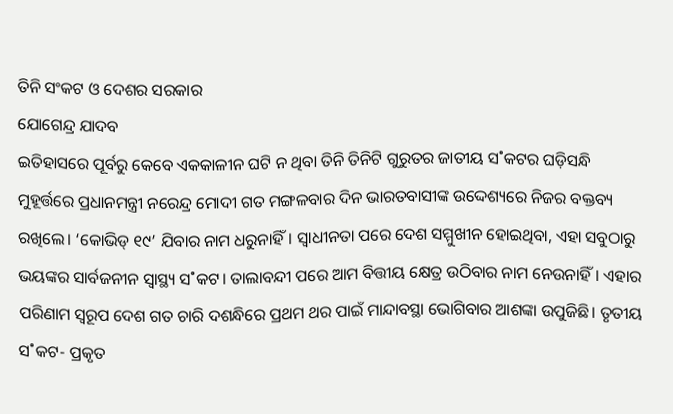ତିନି ସଂକଟ ଓ ଦେଶର ସରକାର
ଯୋଗେନ୍ଦ୍ର ଯାଦବ
ଇତିହାସରେ ପୂର୍ବରୁ କେବେ ଏକକାଳୀନ ଘଟି ନ ଥିବା ତିନି ତିନିଟି ଗୁରୁତର ଜାତୀୟ ସ˚କଟର ଘଡ଼ିସନ୍ଧି ମୁହୂର୍ତ୍ତରେ ପ୍ରଧାନମନ୍ତ୍ରୀ ନରେନ୍ଦ୍ର ମୋଦୀ ଗତ ମଙ୍ଗଳବାର ଦିନ ଭାରତବାସୀଙ୍କ ଉଦ୍ଦେଶ୍ୟରେ ନିଜର ବକ୍ତବ୍ୟ ରଖିଲେ। ‘କୋଭିଡ୍ ୧୯’ ଯିବାର ନାମ ଧରୁନାହିଁ। ସ୍ବାଧୀନତା ପରେ ଦେଶ ସମ୍ମୁଖୀନ ହୋଇଥିବା, ଏହା ସବୁଠାରୁ ଭୟଙ୍କର ସାର୍ବଜନୀନ ସ୍ବାସ୍ଥ୍ୟ ସ˚କଟ। ତାଲାବନ୍ଦୀ ପରେ ଆମ ବିତ୍ତୀୟ କ୍ଷେତ୍ର ଉଠିବାର ନାମ ନେଉନାହିଁ। ଏହାର ପରିଣାମ ସ୍ବରୂପ ଦେଶ ଗତ ଚାରି ଦଶନ୍ଧିରେ ପ୍ରଥମ ଥର ପାଇଁ ମାନ୍ଦାବସ୍ଥା ଭୋଗିବାର ଆଶଙ୍କା ଉପୁଜିଛି। ତୃତୀୟ ସ˚କଟ- ପ୍ରକୃତ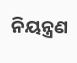ନିୟନ୍ତ୍ରଣ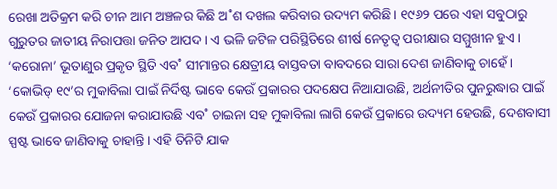ରେଖା ଅତିକ୍ରମ କରି ଚୀନ ଆମ ଅଞ୍ଚଳର କିଛି ଅ˚ଶ ଦଖଲ କରିବାର ଉଦ୍ୟମ କରିଛି। ୧୯୬୨ ପରେ ଏହା ସବୁଠାରୁ ଗୁରୁତର ଜାତୀୟ ନିରାପତ୍ତା ଜନିତ ଆପଦ। ଏ ଭଳି ଜଟିଳ ପରିସ୍ଥିତିରେ ଶୀର୍ଷ ନେତୃତ୍ବ ପରୀକ୍ଷାର ସମ୍ମୁଖୀନ ହୁଏ। ‘କରୋନା’ ଭୂତାଣୁର ପ୍ରକୃତ ସ୍ଥିତି ଏବ˚ ସୀମାନ୍ତର କ୍ଷେତ୍ରୀୟ ବାସ୍ତବତା ବାବଦରେ ସାରା ଦେଶ ଜାଣିବାକୁ ଚାହେଁ। ‘କୋଭିଡ୍ ୧୯’ର ମୁକାବିଲା ପାଇଁ ନିର୍ଦିଷ୍ଟ ଭାବେ କେଉଁ ପ୍ରକାରର ପଦକ୍ଷେପ ନିଆଯାଉଛି, ଅର୍ଥନୀତିର ପୁନରୁଦ୍ଧାର ପାଇଁ କେଉଁ ପ୍ରକାରର ଯୋଜନା କରାଯାଉଛି ଏବ˚ ଚାଇନା ସହ ମୁକାବିଲା ଲାଗି କେଉଁ ପ୍ରକାରେ ଉଦ୍ୟମ ହେଉଛି, ଦେଶବାସୀ ସ୍ପଷ୍ଟ ଭାବେ ଜାଣିବାକୁ ଚାହାନ୍ତି। ଏହି ତିନିଟି ଯାକ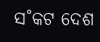ସ˚କଟ ଦେଶ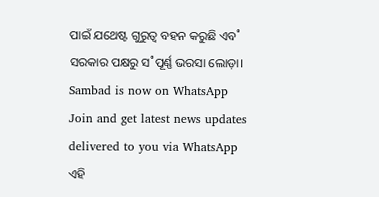ପାଇଁ ଯଥେଷ୍ଟ ଗୁରୁତ୍ବ ବହନ କରୁଛି ଏବ˚ ସରକାର ପକ୍ଷରୁ ସ˚ପୂର୍ଣ୍ଣ ଭରସା ଲୋଡ଼ା।
Sambad is now on WhatsApp
Join and get latest news updates delivered to you via WhatsApp
ଏହି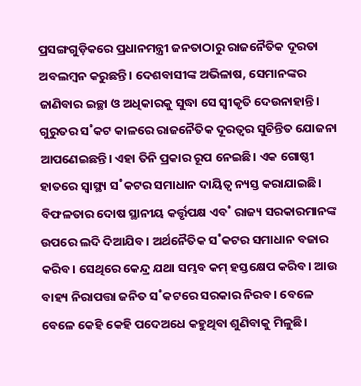ପ୍ରସଙ୍ଗଗୁଡ଼ିକରେ ପ୍ରଧାନମନ୍ତ୍ରୀ ଜନତାଠାରୁ ରାଜନୈତିକ ଦୂରତା ଅବଲମ୍ବନ କରୁଛନ୍ତି। ଦେଶବାସୀଙ୍କ ଅଭିଳାଷ, ସେମାନଙ୍କର ଜାଣିବାର ଇଚ୍ଛା ଓ ଅଧିକାରକୁ ସୁଦ୍ଧା ସେ ସ୍ବୀକୃତି ଦେଉନାହାନ୍ତି। ଗୁରୁତର ସ˚କଟ କାଳରେ ରାଜନୈତିକ ଦୂରତ୍ବର ସୁଚିନ୍ତିତ ଯୋଜନା ଆପଣେଇଛନ୍ତି। ଏହା ତିନି ପ୍ରକାର ରୂପ ନେଇଛି। ଏକ ଗୋଷ୍ଠୀ ହାତରେ ସ୍ବାସ୍ଥ୍ୟ ସ˚କଟର ସମାଧାନ ଦାୟିତ୍ବ ନ୍ୟସ୍ତ କରାଯାଇଛି। ବିଫଳତାର ଦୋଷ ସ୍ଥାନୀୟ କର୍ତ୍ତୃପକ୍ଷ ଏବ˚ ରାଜ୍ୟ ସରକାରମାନଙ୍କ ଉପରେ ଲଦି ଦିଆଯିବ। ଅର୍ଥନୈତିକ ସ˚କଟର ସମାଧାନ ବଜାର କରିବ। ସେଥିରେ କେନ୍ଦ୍ର ଯଥା ସମ୍ଭବ କମ୍ ହସ୍ତକ୍ଷେପ କରିବ। ଆଉ ବାହ୍ୟ ନିରାପତ୍ତା ଜନିତ ସ˚କଟରେ ସରକାର ନିରବ। ବେଳେ ବେଳେ କେହି କେହି ପଦେଅଧେ କହୁଥିବା ଶୁଣିବାକୁ ମିଳୁଛି।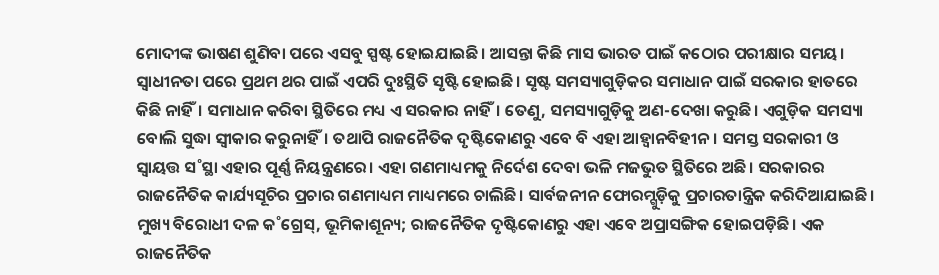ମୋଦୀଙ୍କ ଭାଷଣ ଶୁଣିବା ପରେ ଏସବୁ ସ୍ପଷ୍ଟ ହୋଇଯାଇଛି। ଆସନ୍ତା କିଛି ମାସ ଭାରତ ପାଇଁ କଠୋର ପରୀକ୍ଷାର ସମୟ। ସ୍ବାଧୀନତା ପରେ ପ୍ରଥମ ଥର ପାଇଁ ଏପରି ଦୁଃସ୍ଥିତି ସୃଷ୍ଟି ହୋଇଛି। ସୃଷ୍ଟ ସମସ୍ୟାଗୁଡ଼ିକର ସମାଧାନ ପାଇଁ ସରକାର ହାତରେ କିଛି ନାହିଁ। ସମାଧାନ କରିବା ସ୍ଥିତିରେ ମଧ୍ୟ ଏ ସରକାର ନାହିଁ। ତେଣୁ, ସମସ୍ୟାଗୁଡ଼ିକୁ ଅଣ-ଦେଖା କରୁଛି। ଏଗୁଡ଼ିକ ସମସ୍ୟା ବୋଲି ସୁଦ୍ଧା ସ୍ବୀକାର କରୁନାହିଁ। ତଥାପି ରାଜନୈତିକ ଦୃଷ୍ଟିକୋଣରୁ ଏବେ ବି ଏହା ଆହ୍ବାନବିହୀନ। ସମସ୍ତ ସରକାରୀ ଓ ସ୍ବାୟତ୍ତ ସ˚ସ୍ଥା ଏହାର ପୂର୍ଣ୍ଣ ନିୟନ୍ତ୍ରଣରେ। ଏହା ଗଣମାଧ୍ୟମକୁ ନିର୍ଦେଶ ଦେବା ଭଳି ମଜଭୁତ ସ୍ଥିତିରେ ଅଛି। ସରକାରର ରାଜନୈତିକ କାର୍ଯ୍ୟସୂଚିର ପ୍ରଚାର ଗଣମାଧ୍ୟମ ମାଧ୍ୟମରେ ଚାଲିଛି। ସାର୍ବଜନୀନ ଫୋରମ୍ଗୁଡ଼ିକୁ ପ୍ରଚାରତାନ୍ତ୍ରିକ କରିଦିଆଯାଇଛି। ମୁଖ୍ୟ ବିରୋଧୀ ଦଳ କ˚ଗ୍ରେସ୍, ଭୂମିକାଶୂନ୍ୟ; ରାଜନୈତିକ ଦୃଷ୍ଟିକୋଣରୁ ଏହା ଏବେ ଅପ୍ରାସଙ୍ଗିକ ହୋଇପଡ଼ିଛି। ଏକ ରାଜନୈତିକ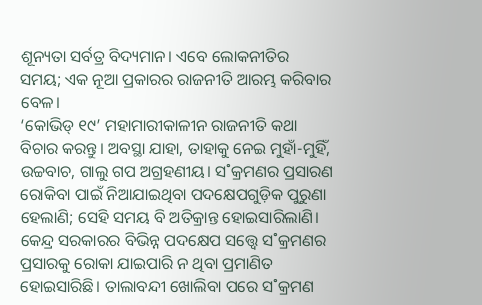ଶୂନ୍ୟତା ସର୍ବତ୍ର ବିଦ୍ୟମାନ। ଏବେ ଲୋକନୀତିର ସମୟ; ଏକ ନୂଆ ପ୍ରକାରର ରାଜନୀତି ଆରମ୍ଭ କରିବାର ବେଳ।
‘କୋଭିଡ୍ ୧୯’ ମହାମାରୀକାଳୀନ ରାଜନୀତି କଥା ବିଚାର କରନ୍ତୁ। ଅବସ୍ଥା ଯାହା, ତାହାକୁ ନେଇ ମୁହାଁ-ମୁହିଁ, ଉଚ୍ଚବାଚ, ଗାଲୁ ଗପ ଅଗ୍ରହଣୀୟ। ସ˚କ୍ରମଣର ପ୍ରସାରଣ ରୋକିବା ପାଇଁ ନିଆଯାଇଥିବା ପଦକ୍ଷେପଗୁଡ଼ିକ ପୁରୁଣା ହେଲାଣି; ସେହି ସମୟ ବି ଅତିକ୍ରାନ୍ତ ହୋଇସାରିଲାଣି। କେନ୍ଦ୍ର ସରକାରର ବିଭିନ୍ନ ପଦକ୍ଷେପ ସତ୍ତ୍ବେ ସ˚କ୍ରମଣର ପ୍ରସାରକୁ ରୋକା ଯାଇପାରି ନ ଥିବା ପ୍ରମାଣିତ ହୋଇସାରିଛି। ତାଲାବନ୍ଦୀ ଖୋଲିବା ପରେ ସ˚କ୍ରମଣ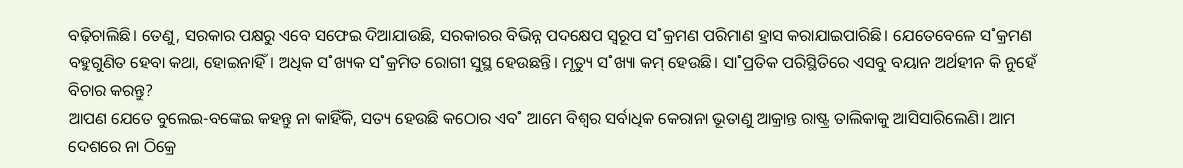ବଢ଼ିଚାଲିଛି। ତେଣୁ, ସରକାର ପକ୍ଷରୁ ଏବେ ସଫେଇ ଦିଆଯାଉଛି, ସରକାରର ବିଭିନ୍ନ ପଦକ୍ଷେପ ସ୍ବରୂପ ସ˚କ୍ରମଣ ପରିମାଣ ହ୍ରାସ କରାଯାଇପାରିଛି। ଯେତେବେଳେ ସ˚କ୍ରମଣ ବହୁଗୁଣିତ ହେବା କଥା, ହୋଇନାହିଁ। ଅଧିକ ସ˚ଖ୍ୟକ ସ˚କ୍ରମିତ ରୋଗୀ ସୁସ୍ଥ ହେଉଛନ୍ତି। ମୃତ୍ୟୁ ସ˚ଖ୍ୟା କମ୍ ହେଉଛି। ସା˚ପ୍ରତିକ ପରିସ୍ଥିତିରେ ଏସବୁ ବୟାନ ଅର୍ଥହୀନ କି ନୁହେଁ ବିଚାର କରନ୍ତୁ?
ଆପଣ ଯେତେ ବୁଲେଇ-ବଙ୍କେଇ କହନ୍ତୁ ନା କାହିଁକି, ସତ୍ୟ ହେଉଛି କଠୋର ଏବ˚ ଆମେ ବିଶ୍ବର ସର୍ବାଧିକ କେରାନା ଭୂତାଣୁ ଆକ୍ରାନ୍ତ ରାଷ୍ଟ୍ର ତାଲିକାକୁ ଆସିସାରିଲେଣି। ଆମ ଦେଶରେ ନା ଠିକ୍ରେ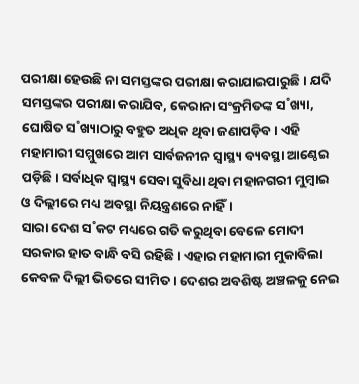ପରୀକ୍ଷା ହେଉଛି ନା ସମସ୍ତଙ୍କର ପରୀକ୍ଷା କରାଯାଇପାରୁଛି। ଯଦି ସମସ୍ତଙ୍କର ପରୀକ୍ଷା କରାଯିବ, କେରାନା ସଂକ୍ରମିତଙ୍କ ସ˚ଖ୍ୟା, ଘୋଷିତ ସ˚ଖ୍ୟାଠାରୁ ବହୁତ ଅଧିକ ଥିବା ଜଣାପଡ଼ିବ। ଏହି ମହାମାରୀ ସମ୍ମୁଖରେ ଆମ ସାର୍ବଜନୀନ ସ୍ବାସ୍ଥ୍ୟ ବ୍ୟବସ୍ଥା ଆଣ୍ଠେଇ ପଡ଼ିଛି। ସର୍ବାଧିକ ସ୍ବାସ୍ଥ୍ୟ ସେବା ସୁବିଧା ଥିବା ମହାନଗରୀ ମୁମ୍ବାଇ ଓ ଦିଲ୍ଲୀରେ ମଧ୍ୟ ଅବସ୍ଥା ନିୟନ୍ତ୍ରଣରେ ନାହିଁ।
ସାରା ଦେଶ ସ˚କଟ ମଧ୍ୟରେ ଗତି କରୁଥିବା ବେଳେ ମୋଦୀ ସରକାର ହାତ ବାନ୍ଧି ବସି ରହିଛି। ଏହାର ମହାମାରୀ ମୁକାବିଲା କେବଳ ଦିଲ୍ଲୀ ଭିତରେ ସୀମିତ। ଦେଶର ଅବଶିଷ୍ଟ ଅଞ୍ଚଳକୁ ନେଇ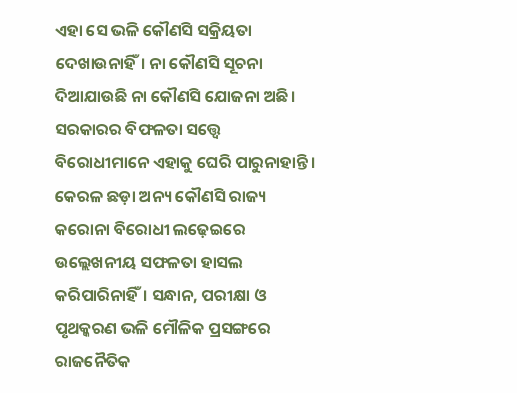ଏହା ସେ ଭଳି କୌଣସି ସକ୍ରିୟତା ଦେଖାଉନାହିଁ। ନା କୌଣସି ସୂଚନା ଦିଆଯାଉଛି ନା କୌଣସି ଯୋଜନା ଅଛି। ସରକାରର ବିଫଳତା ସତ୍ତ୍ବେ ବିରୋଧୀମାନେ ଏହାକୁ ଘେରି ପାରୁନାହାନ୍ତି। କେରଳ ଛଡ଼ା ଅନ୍ୟ କୌଣସି ରାଜ୍ୟ କରୋନା ବିରୋଧୀ ଲଢ଼େଇରେ ଉଲ୍ଲେଖନୀୟ ସଫଳତା ହାସଲ କରିପାରିନାହିଁ। ସନ୍ଧାନ, ପରୀକ୍ଷା ଓ ପୃଥକ୍କରଣ ଭଳି ମୌଳିକ ପ୍ରସଙ୍ଗରେ ରାଜନୈତିକ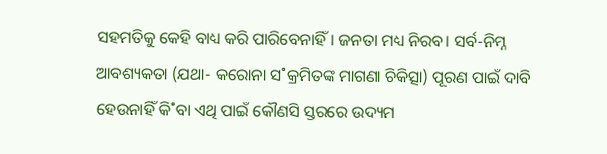ସହମତିକୁ କେହି ବାଧ୍ୟ କରି ପାରିବେନାହିଁ। ଜନତା ମଧ୍ୟ ନିରବ। ସର୍ବ-ନିମ୍ନ ଆବଶ୍ୟକତା (ଯଥା- କରୋନା ସ˚କ୍ରମିତଙ୍କ ମାଗଣା ଚିକିତ୍ସା) ପୂରଣ ପାଇଁ ଦାବି ହେଉନାହିଁ କି˚ବା ଏଥି ପାଇଁ କୌଣସି ସ୍ତରରେ ଉଦ୍ୟମ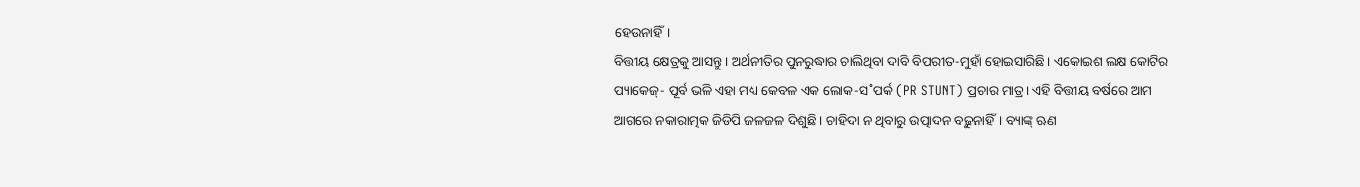ହେଉନାହିଁ।
ବିତ୍ତୀୟ କ୍ଷେତ୍ରକୁ ଆସନ୍ତୁ। ଅର୍ଥନୀତିର ପୁନରୁଦ୍ଧାର ଚାଲିଥିବା ଦାବି ବିପରୀତ-ମୁହାଁ ହୋଇସାରିଛି। ଏକୋଇଶ ଲକ୍ଷ କୋଟିର ପ୍ୟାକେଜ୍- ପୂର୍ବ ଭଳି ଏହା ମଧ୍ୟ କେବଳ ଏକ ଲୋକ-ସ˚ପର୍କ (PR STUNT) ପ୍ରଚାର ମାତ୍ର। ଏହି ବିତ୍ତୀୟ ବର୍ଷରେ ଆମ ଆଗରେ ନକାରାତ୍ମକ ଜିଡିପି ଜଳଜଳ ଦିଶୁଛି। ଚାହିଦା ନ ଥିବାରୁ ଉତ୍ପାଦନ ବଢ଼ୁନାହିଁ। ବ୍ୟାଙ୍କ୍ ଋଣ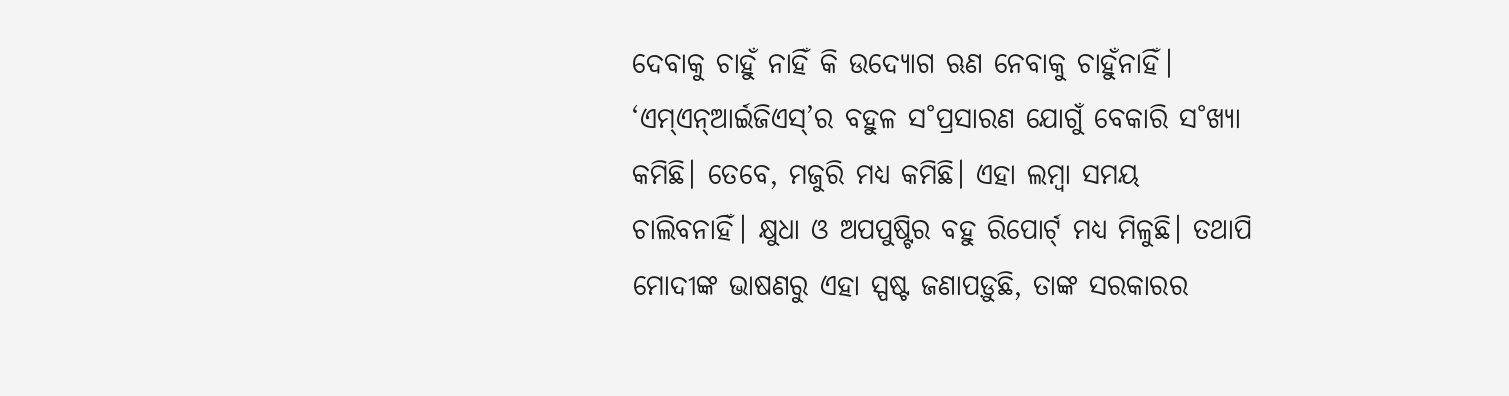ଦେବାକୁ ଚାହୁଁ ନାହିଁ କି ଉଦ୍ୟୋଗ ଋଣ ନେବାକୁ ଚାହୁଁନାହିଁ। ‘ଏମ୍ଏନ୍ଆର୍ଇଜିଏସ୍’ର ବହୁଳ ସ˚ପ୍ରସାରଣ ଯୋଗୁଁ ବେକାରି ସ˚ଖ୍ୟା କମିଛି। ତେବେ, ମଜୁରି ମଧ୍ୟ କମିଛି। ଏହା ଲମ୍ବା ସମୟ ଚାଲିବନାହିଁ। କ୍ଷୁଧା ଓ ଅପପୁଷ୍ଟିର ବହୁ ରିପୋର୍ଟ୍ ମଧ୍ୟ ମିଳୁଛି। ତଥାପି ମୋଦୀଙ୍କ ଭାଷଣରୁ ଏହା ସ୍ପଷ୍ଟ ଜଣାପଡ଼ୁଛି, ତାଙ୍କ ସରକାରର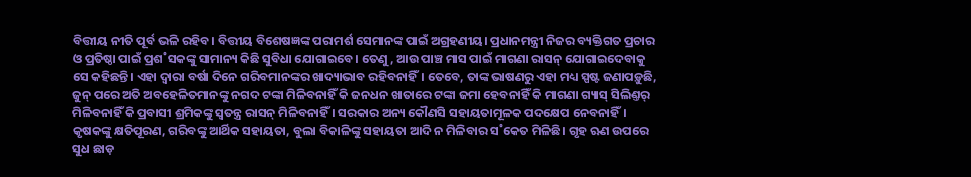ବିତ୍ତୀୟ ନୀତି ପୂର୍ବ ଭଳି ରହିବ। ବିତ୍ତୀୟ ବିଶେଷଜ୍ଞଙ୍କ ପରାମର୍ଶ ସେମାନଙ୍କ ପାଇଁ ଅଗ୍ରହଣୀୟ। ପ୍ରଧାନମନ୍ତ୍ରୀ ନିଜର ବ୍ୟକ୍ତିଗତ ପ୍ରଚାର ଓ ପ୍ରତିଷ୍ଠା ପାଇଁ ପ୍ରଶ˚ସକଙ୍କୁ ସାମାନ୍ୟ କିଛି ସୁବିଧା ଯୋଗାଇବେ। ତେଣୁ, ଆଉ ପାଞ୍ଚ ମାସ ପାଇଁ ମାଗଣା ରାସନ୍ ଯୋଗାଇଦେବାକୁ ସେ କହିଛନ୍ତି। ଏହା ଦ୍ବାରା ବର୍ଷା ଦିନେ ଗରିବମାନଙ୍କର ଖାଦ୍ୟାଭାବ ରହିବନାହିଁ। ତେବେ, ତାଙ୍କ ଭାଷଣରୁ ଏହା ମଧ୍ୟ ସ୍ପଷ୍ଟ ଜଣାପଡ଼ୁଛି, ଜୁନ୍ ପରେ ଅତି ଅବହେଳିତମାନଙ୍କୁ ନଗଦ ଟଙ୍କା ମିଳିବନାହିଁ କି ଜନଧନ ଖାତାରେ ଟଙ୍କା ଜମା ହେବନାହିଁ କି ମାଗଣା ଗ୍ୟାସ୍ ସିଲିଣ୍ତର୍ ମିଳିବନାହିଁ କି ପ୍ରବାସୀ ଶ୍ରମିକଙ୍କୁ ସ୍ବତନ୍ତ୍ର ରାସନ୍ ମିଳିବନାହିଁ। ସରକାର ଅନ୍ୟ କୌଣସି ସହାୟତାମୂଳକ ପଦକ୍ଷେପ ନେବନାହିଁ। କୃଷକଙ୍କୁ କ୍ଷତିପୂରଣ, ଗରିବଙ୍କୁ ଆର୍ଥିକ ସହାୟତା, ବୁଲା ବିକାଳିଙ୍କୁ ସହାୟତା ଆଦି ନ ମିଳିବାର ସ˚କେତ ମିଳିଛି। ଗୃହ ଋଣ ଉପରେ ସୁଧ ଛାଡ଼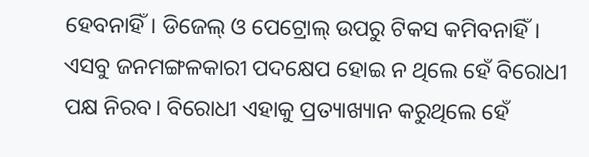ହେବନାହିଁ। ଡିଜେଲ୍ ଓ ପେଟ୍ରୋଲ୍ ଉପରୁ ଟିକସ କମିବନାହିଁ। ଏସବୁ ଜନମଙ୍ଗଳକାରୀ ପଦକ୍ଷେପ ହୋଇ ନ ଥିଲେ ହେଁ ବିରୋଧୀ ପକ୍ଷ ନିରବ। ବିରୋଧୀ ଏହାକୁ ପ୍ରତ୍ୟାଖ୍ୟାନ କରୁଥିଲେ ହେଁ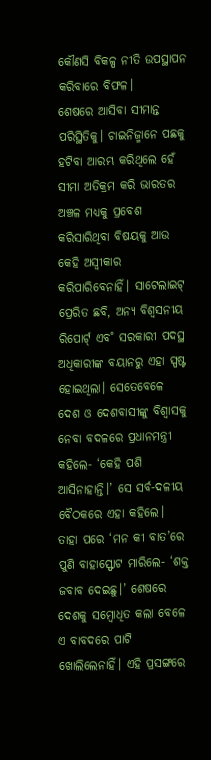କୌଣସି ବିକଳ୍ପ ନୀତି ଉପସ୍ଥାପନ କରିବାରେ ବିଫଳ।
ଶେଷରେ ଆସିବା ସୀମାନ୍ତ ପରିସ୍ଥିତିକୁ। ଚାଇନିଜ୍ମାନେ ପଛକୁ ହଟିବା ଆରମ୍ଭ କରିଥିଲେ ହେଁ ସୀମା ଅତିକ୍ରମ କରି ଭାରତର ଅଞ୍ଚଳ ମଧ୍ୟକୁ ପ୍ରବେଶ କରିସାରିଥିବା ବିଷୟକୁ ଆଉ କେହି ଅସ୍ବୀକାର କରିପାରିବେନାହିଁ। ସାଟେଲାଇଟ୍ ପ୍ରେରିତ ଛବି, ଅନ୍ୟ ବିଶ୍ବସନୀୟ ରିପୋର୍ଟ୍ ଏବ˚ ସରକାରୀ ପଦସ୍ଥ ଅଧିକାରୀଙ୍କ ବୟାନରୁ ଏହା ସ୍ପଷ୍ଟ ହୋଇଥିଲା। ସେତେବେଳେ ଦେଶ ଓ ଦେଶବାସୀଙ୍କୁ ବିଶ୍ବାସକୁ ନେବା ବଦଳରେ ପ୍ରଧାନମନ୍ତ୍ରୀ କହିଲେ- ‘କେହି ପଶି ଆସିନାହାନ୍ତି।’ ସେ ସର୍ବ-ଦଳୀୟ ବୈଠକରେ ଏହା କହିଲେ। ତାହା ପରେ ‘ମନ କୀ ବାତ’ରେ ପୁଣି ବାହାସ୍ଫୋଟ ମାରିଲେ- ‘ଶକ୍ତ ଜବାବ ଦେଇଛୁ।’ ଶେଷରେ ଦେଶକୁ ସମ୍ବୋଧିତ କଲା ବେଳେ ଏ ବାବଦରେ ପାଟି ଖୋଲିଲେନାହିଁ। ଏହି ପ୍ରସଙ୍ଗରେ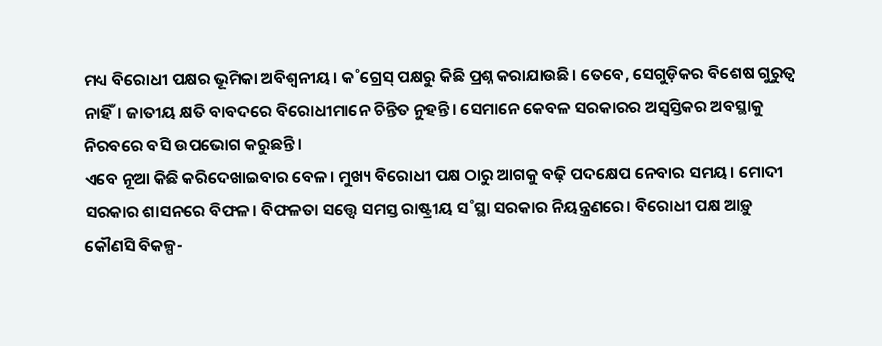ମଧ୍ୟ ବିରୋଧୀ ପକ୍ଷର ଭୂମିକା ଅବିଶ୍ବନୀୟ। କ˚ଗ୍ରେସ୍ ପକ୍ଷରୁ କିଛି ପ୍ରଶ୍ନ କରାଯାଉଛି। ତେବେ, ସେଗୁଡ଼ିକର ବିଶେଷ ଗୁରୁତ୍ବ ନାହିଁ। ଜାତୀୟ କ୍ଷତି ବାବଦରେ ବିରୋଧୀମାନେ ଚିନ୍ତିତ ନୁହନ୍ତି। ସେମାନେ କେବଳ ସରକାରର ଅସ୍ବସ୍ତିକର ଅବସ୍ଥାକୁ ନିରବରେ ବସି ଉପଭୋଗ କରୁଛନ୍ତି।
ଏବେ ନୂଆ କିଛି କରିଦେଖାଇବାର ବେଳ। ମୁଖ୍ୟ ବିରୋଧୀ ପକ୍ଷ ଠାରୁ ଆଗକୁ ବଢ଼ି ପଦକ୍ଷେପ ନେବାର ସମୟ। ମୋଦୀ ସରକାର ଶାସନରେ ବିଫଳ। ବିଫଳତା ସତ୍ତ୍ବେ ସମସ୍ତ ରାଷ୍ଟ୍ରୀୟ ସ˚ସ୍ଥା ସରକାର ନିୟନ୍ତ୍ରଣରେ। ବିରୋଧୀ ପକ୍ଷ ଆଡ଼ୁ କୌଣସି ବିକଳ୍ପ-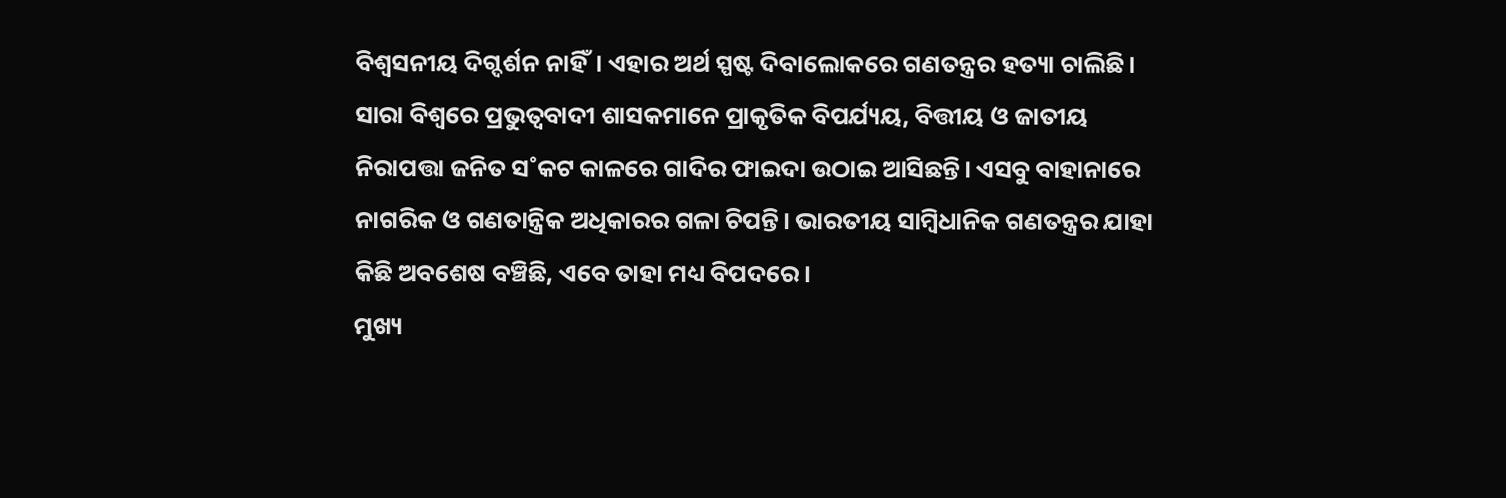ବିଶ୍ବସନୀୟ ଦିଗ୍ଦର୍ଶନ ନାହିଁ। ଏହାର ଅର୍ଥ ସ୍ପଷ୍ଟ ଦିବାଲୋକରେ ଗଣତନ୍ତ୍ରର ହତ୍ୟା ଚାଲିଛି। ସାରା ବିଶ୍ବରେ ପ୍ରଭୁତ୍ବବାଦୀ ଶାସକମାନେ ପ୍ରାକୃତିକ ବିପର୍ଯ୍ୟୟ, ବିତ୍ତୀୟ ଓ ଜାତୀୟ ନିରାପତ୍ତା ଜନିତ ସ˚କଟ କାଳରେ ଗାଦିର ଫାଇଦା ଉଠାଇ ଆସିଛନ୍ତି। ଏସବୁ ବାହାନାରେ ନାଗରିକ ଓ ଗଣତାନ୍ତ୍ରିକ ଅଧିକାରର ଗଳା ଚିପନ୍ତି। ଭାରତୀୟ ସାମ୍ବିଧାନିକ ଗଣତନ୍ତ୍ରର ଯାହା କିଛି ଅବଶେଷ ବଞ୍ଚିଛି, ଏବେ ତାହା ମଧ୍ୟ ବିପଦରେ।
ମୁଖ୍ୟ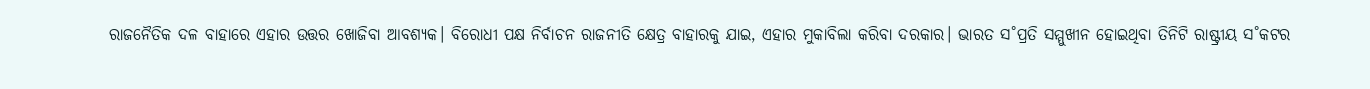ରାଜନୈତିକ ଦଳ ବାହାରେ ଏହାର ଉତ୍ତର ଖୋଜିବା ଆବଶ୍ୟକ। ବିରୋଧୀ ପକ୍ଷ ନିର୍ବାଚନ ରାଜନୀତି କ୍ଷେତ୍ର ବାହାରକୁ ଯାଇ, ଏହାର ମୁକାବିଲା କରିବା ଦରକାର। ଭାରତ ସ˚ପ୍ରତି ସମ୍ମୁଖୀନ ହୋଇଥିବା ତିନିଟି ରାଷ୍ଟ୍ରୀୟ ସ˚କଟର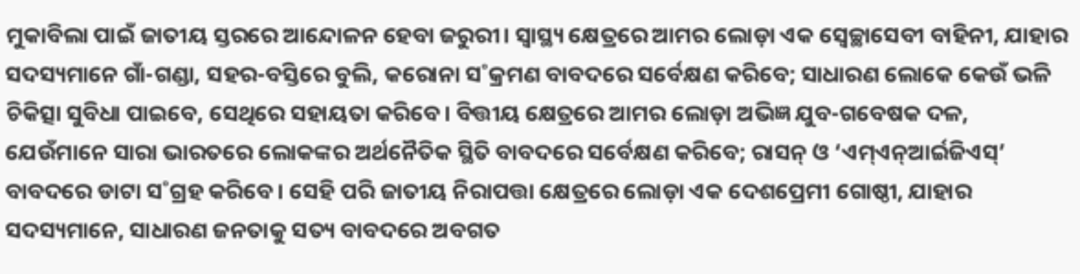ମୁକାବିଲା ପାଇଁ ଜାତୀୟ ସ୍ତରରେ ଆନ୍ଦୋଳନ ହେବା ଜରୁରୀ। ସ୍ବାସ୍ଥ୍ୟ କ୍ଷେତ୍ରରେ ଆମର ଲୋଡ଼ା ଏକ ସ୍ବେଚ୍ଛାସେବୀ ବାହିନୀ, ଯାହାର ସଦସ୍ୟମାନେ ଗାଁ-ଗଣ୍ଡା, ସହର-ବସ୍ତିରେ ବୁଲି, କରୋନା ସ˚କ୍ରମଣ ବାବଦରେ ସର୍ବେକ୍ଷଣ କରିବେ; ସାଧାରଣ ଲୋକେ କେଉଁ ଭଳି ଚିକିତ୍ସା ସୁବିଧା ପାଇବେ, ସେଥିରେ ସହାୟତା କରିବେ। ବିତ୍ତୀୟ କ୍ଷେତ୍ରରେ ଆମର ଲୋଡ଼ା ଅଭିଜ୍ଞ ଯୁବ-ଗବେଷକ ଦଳ, ଯେଉଁମାନେ ସାରା ଭାରତରେ ଲୋକଙ୍କର ଅର୍ଥନୈତିକ ସ୍ଥିତି ବାବଦରେ ସର୍ବେକ୍ଷଣ କରିବେ; ରାସନ୍ ଓ ‘ଏମ୍ଏନ୍ଆର୍ଇଜିଏସ୍’ ବାବଦରେ ଡାଟା ସ˚ଗ୍ରହ କରିବେ। ସେହି ପରି ଜାତୀୟ ନିରାପତ୍ତା କ୍ଷେତ୍ରରେ ଲୋଡ଼ା ଏକ ଦେଶପ୍ରେମୀ ଗୋଷ୍ଠୀ, ଯାହାର ସଦସ୍ୟମାନେ, ସାଧାରଣ ଜନତାକୁ ସତ୍ୟ ବାବଦରେ ଅବଗତ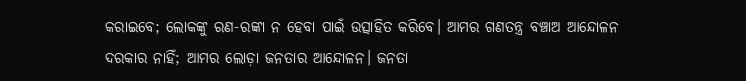କରାଇବେ; ଲୋକଙ୍କୁ ରଣ-ରଙ୍କା ନ ହେବା ପାଇଁ ଉତ୍ସାହିତ କରିବେ। ଆମର ଗଣତନ୍ତ୍ର ବଞ୍ଚାଅ ଆନ୍ଦୋଳନ ଦରକାର ନାହିଁ; ଆମର ଲୋଡ଼ା ଜନତାର ଆନ୍ଦୋଳନ। ଜନତା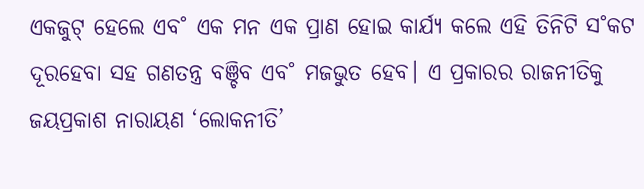ଏକଜୁଟ୍ ହେଲେ ଏବ˚ ଏକ ମନ ଏକ ପ୍ରାଣ ହୋଇ କାର୍ଯ୍ୟ କଲେ ଏହି ତିନିଟି ସ˚କଟ ଦୂରହେବା ସହ ଗଣତନ୍ତ୍ର ବଞ୍ଚିବ ଏବ˚ ମଜଭୁତ ହେବ। ଏ ପ୍ରକାରର ରାଜନୀତିକୁ ଜୟପ୍ରକାଶ ନାରାୟଣ ‘ଲୋକନୀତି’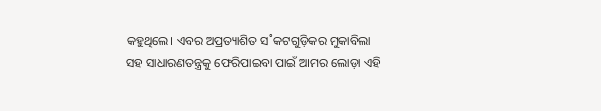କହୁଥିଲେ। ଏବର ଅପ୍ରତ୍ୟାଶିତ ସ˚କଟଗୁଡ଼ିକର ମୁକାବିଲା ସହ ସାଧାରଣତନ୍ତ୍ରକୁ ଫେରିପାଇବା ପାଇଁ ଆମର ଲୋଡ଼ା ଏହି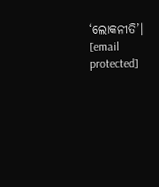‘ଲୋକନୀତି’।
[email protected]